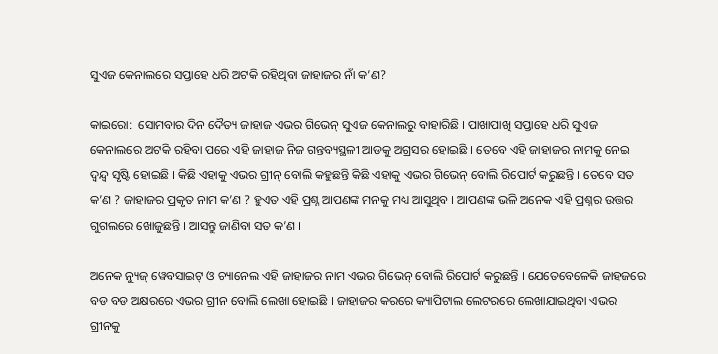ସୁଏଜ କେନାଲରେ ସପ୍ତାହେ ଧରି ଅଟକି ରହିଥିବା ଜାହାଜର ନାଁ କ’ଣ?

କାଇରୋ:  ସୋମବାର ଦିନ ଦୈତ୍ୟ ଜାହାଜ ଏଭର ଗିଭେନ୍ ସୁଏଜ କେନାଲରୁ ବାହାରିଛି । ପାଖାପାଖି ସପ୍ତାହେ ଧରି ସୁଏଜ କେନାଲରେ ଅଟକି ରହିବା ପରେ ଏହି ଜାହାଜ ନିଜ ଗନ୍ତବ୍ୟସ୍ଥଳୀ ଆଡକୁ ଅଗ୍ରସର ହୋଇଛି । ତେବେ ଏହି ଜାହାଜର ନାମକୁ ନେଇ ଦ୍ୱନ୍ଦ୍ୱ ସୃଷ୍ଟି ହୋଇଛି । କିଛି ଏହାକୁ ଏଭର ଗ୍ରୀନ୍ ବୋଲି କହୁଛନ୍ତି କିଛି ଏହାକୁ ଏଭର ଗିଭେନ୍ ବୋଲି ରିପୋର୍ଟ କରୁଛନ୍ତି । ତେବେ ସତ କ’ଣ ? ଜାହାଜର ପ୍ରକୃତ ନାମ କ’ଣ ? ହୁଏତ ଏହି ପ୍ରଶ୍ନ ଆପଣଙ୍କ ମନକୁ ମଧ୍ୟ ଆସୁଥିବ । ଆପଣଙ୍କ ଭଳି ଅନେକ ଏହି ପ୍ରଶ୍ନର ଉତ୍ତର ଗୁଗଲରେ ଖୋଜୁଛନ୍ତି । ଆସନ୍ତୁ ଜାଣିବା ସତ କ’ଣ ।

ଅନେକ ନ୍ୟୁଜ୍ ୱେବସାଇଟ୍ ଓ ଚ୍ୟାନେଲ ଏହି ଜାହାଜର ନାମ ଏଭର ଗିଭେନ୍ ବୋଲି ରିପୋର୍ଟ କରୁଛନ୍ତି । ଯେତେବେଳେକି ଜାହଜରେ ବଡ ବଡ ଅକ୍ଷରରେ ଏଭର ଗ୍ରୀନ ବୋଲି ଲେଖା ହୋଇଛି । ଜାହାଜର କରରେ କ୍ୟାପିଟାଲ ଲେଟରରେ ଲେଖାଯାଇଥିବା ଏଭର ଗ୍ରୀନକୁ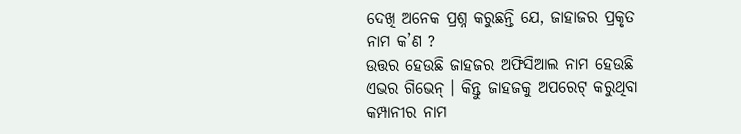ଦେଖି ଅନେକ ପ୍ରଶ୍ନ କରୁଛନ୍ତି ଯେ, ଜାହାଜର ପ୍ରକୃତ ନାମ କ’ଣ ?
ଉତ୍ତର ହେଉଛି ଜାହଜର ଅଫିସିଆଲ ନାମ ହେଉଛି ଏଭର ଗିଭେନ୍ । କିନ୍ତୁ ଜାହଜକୁ ଅପରେଟ୍ କରୁଥିବା କମ୍ପାନୀର ନାମ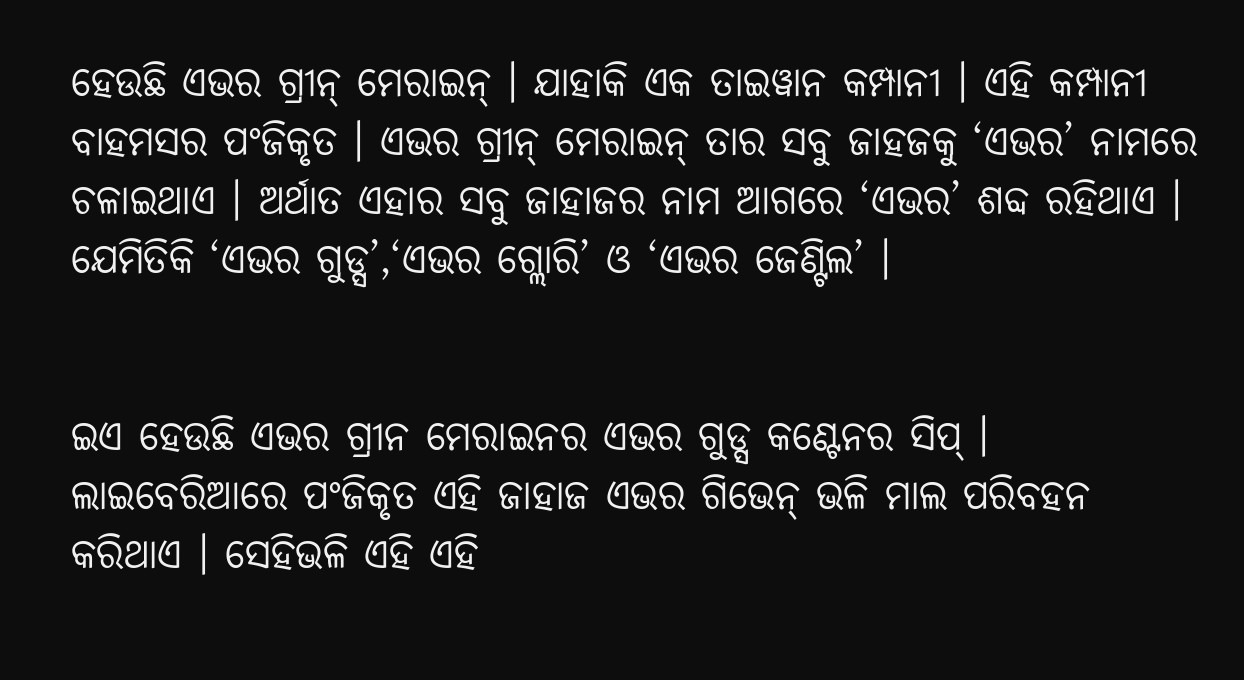ହେଉଛି ଏଭର ଗ୍ରୀନ୍ ମେରାଇନ୍ । ଯାହାକି ଏକ ତାଇୱାନ କମ୍ପାନୀ । ଏହି କମ୍ପାନୀ ବାହମସର ପଂଜିକୃତ । ଏଭର ଗ୍ରୀନ୍ ମେରାଇନ୍ ତାର ସବୁ ଜାହଜକୁ ‘ଏଭର’ ନାମରେ ଚଳାଇଥାଏ । ଅର୍ଥାତ ଏହାର ସବୁ ଜାହାଜର ନାମ ଆଗରେ ‘ଏଭର’ ଶବ୍ଦ ରହିଥାଏ । ଯେମିତିକି ‘ଏଭର ଗୁଡ୍ସ’,‘ଏଭର ଗ୍ଲୋରି’ ଓ ‘ଏଭର ଜେଣ୍ଟିଲ’ ।


ଇଏ ହେଉଛି ଏଭର ଗ୍ରୀନ ମେରାଇନର ଏଭର ଗୁଡ୍ସ କଣ୍ଟେନର ସିପ୍ । ଲାଇବେରିଆରେ ପଂଜିକୃତ ଏହି ଜାହାଜ ଏଭର ଗିଭେନ୍ ଭଳି ମାଲ ପରିବହନ କରିଥାଏ । ସେହିଭଳି ଏହି ଏହି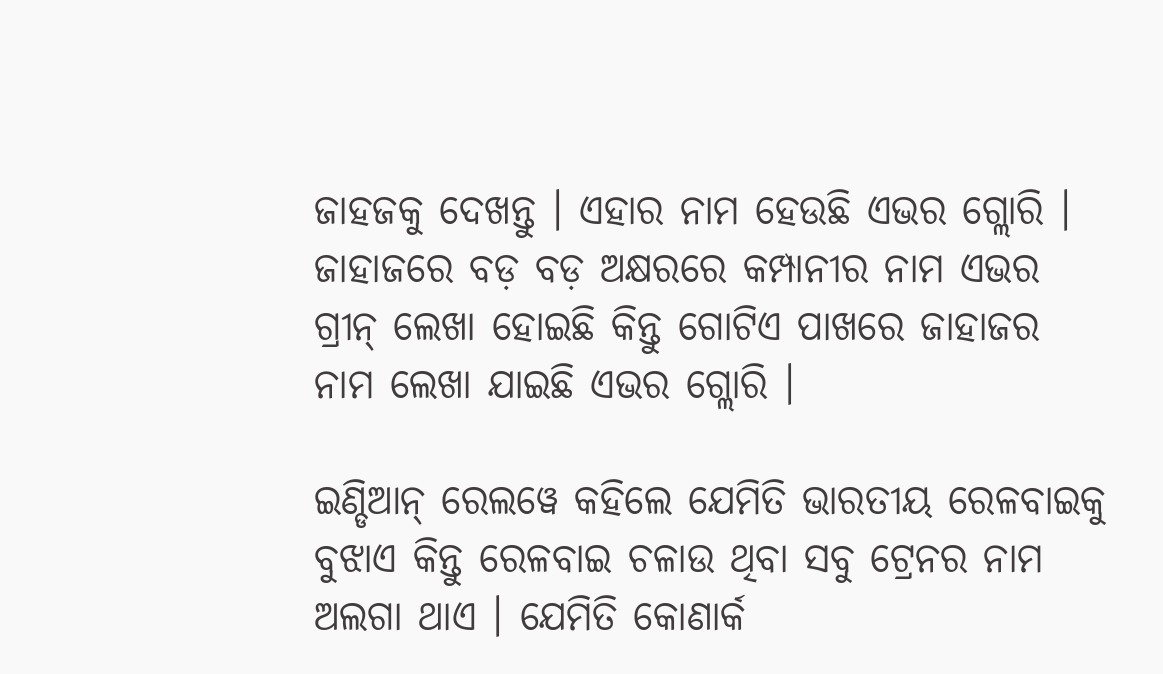ଜାହଜକୁ ଦେଖନ୍ତୁ । ଏହାର ନାମ ହେଉଛି ଏଭର ଗ୍ଲୋରି । ଜାହାଜରେ ବଡ଼ ବଡ଼ ଅକ୍ଷରରେ କମ୍ପାନୀର ନାମ ଏଭର ଗ୍ରୀନ୍ ଲେଖା ହୋଇଛି କିନ୍ତୁ ଗୋଟିଏ ପାଖରେ ଜାହାଜର ନାମ ଲେଖା ଯାଇଛି ଏଭର ଗ୍ଲୋରି ।

ଇଣ୍ଡିଆନ୍ ରେଲୱେ କହିଲେ ଯେମିତି ଭାରତୀୟ ରେଳବାଇକୁ ବୁଝାଏ କିନ୍ତୁ ରେଳବାଇ ଚଳାଉ ଥିବା ସବୁ ଟ୍ରେନର ନାମ ଅଲଗା ଥାଏ । ଯେମିତି କୋଣାର୍କ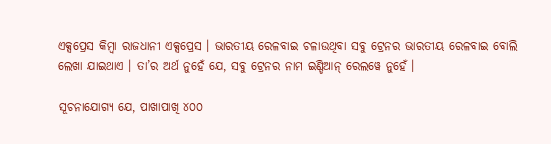ଏକ୍ସପ୍ରେସ କିମ୍ବା ରାଜଧାନୀ ଏକ୍ସପ୍ରେସ । ଭାରତୀୟ ରେଳବାଇ ଚଳାଉଥିବା ସବୁ ଟ୍ରେନର ଭାରତୀୟ ରେଳବାଇ ବୋଲି ଲେଖା ଯାଇଥାଏ । ତା’ର ଅର୍ଥ ନୁହେଁ ଯେ, ସବୁ ଟ୍ରେନର ନାମ ଇଣ୍ଡିଆନ୍ ରେଲୱେ ନୁହେଁ ।

ସୂଚନାଯୋଗ୍ୟ ଯେ, ପାଖାପାଖି ୪୦୦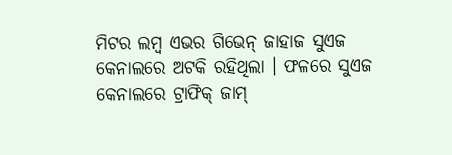ମିଟର ଲମ୍ବ ଏଭର ଗିଭେନ୍ ଜାହାଜ ସୁଏଜ କେନାଲରେ ଅଟକି ରହିଥିଲା । ଫଳରେ ସୁଏଜ କେନାଲରେ ଟ୍ରାଫିକ୍ ଜାମ୍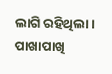ଲାଗି ରହିଥିଲା। ପାଖାପାଖି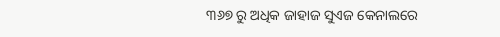୩୬୭ ରୁ ଅଧିକ ଜାହାଜ ସୁଏଜ କେନାଲରେ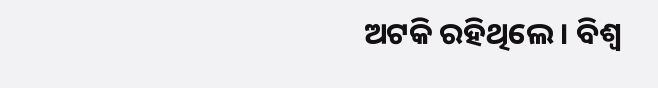ଅଟକି ରହିଥିଲେ। ବିଶ୍ୱ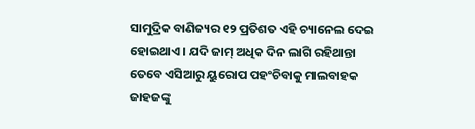ସାମୁଦ୍ରିକ ବାଣିଜ୍ୟର ୧୨ ପ୍ରତିଶତ ଏହି ଚ୍ୟାନେଲ ଦେଇ ହୋଇଥାଏ । ଯଦି ଜାମ୍ ଅଧିକ ଦିନ ଲାଗି ରହିଥାନ୍ତା ତେବେ ଏସିଆରୁ ୟୁରୋପ ପହଂଚିବାକୁ ମାଲବାହକ ଜାହଜଙ୍କୁ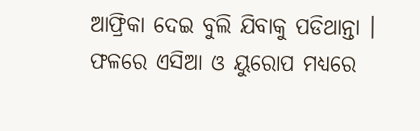ଆଫ୍ରିକା ଦେଇ ବୁଲି ଯିବାକୁ ପଡିଥାନ୍ତା । ଫଳରେ ଏସିଆ ଓ ୟୁରୋପ ମଧ୍ୟରେ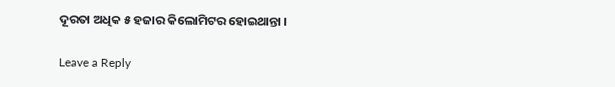ଦୂରତା ଅଧିକ ୫ ହଜାର କିଲୋମିଟର ହୋଇଥାନ୍ତା ।

Leave a Reply